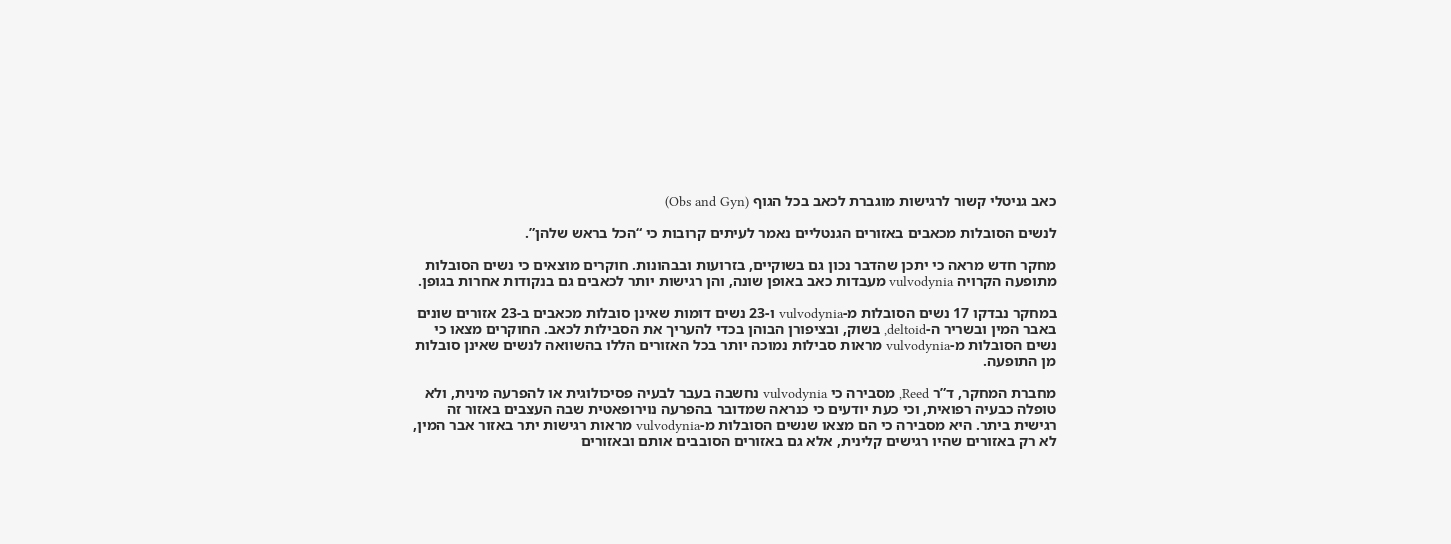כאב גניטלי קשור לרגישות מוגברת לכאב בכל הגוף (Obs and Gyn)

לנשים הסובלות מכאבים באזורים הגנטליים נאמר לעיתים קרובות כי “הכל בראש שלהן”.

מחקר חדש מראה כי יתכן שהדבר נכון גם בשוקיים, בזרועות ובבהונות. חוקרים מוצאים כי נשים הסובלות מתופעה הקרויה vulvodynia מעבדות כאב באופן שונה, והן רגישות יותר לכאבים גם בנקודות אחרות בגופן.

במחקר נבדקו 17 נשים הסובלות מ-vulvodynia ו-23 נשים דומות שאינן סובלות מכאבים ב-23 אזורים שונים באבר המין ובשריר ה-deltoid, בשוק, ובציפורן הבוהן בכדי להעריך את הסבילות לכאב. החוקרים מצאו כי נשים הסובלות מ-vulvodynia מראות סבילות נמוכה יותר בכל האזורים הללו בהשוואה לנשים שאינן סובלות מן התופעה.

מחברת המחקר, ד”ר Reed, מסבירה כי vulvodynia נחשבה בעבר לבעיה פסיכולוגית או להפרעה מינית, ולא טופלה כבעיה רפואית, וכי כעת יודעים כי כנראה שמדובר בהפרעה נוירופאטית שבה העצבים באזור זה רגישית ביתר. היא מסבירה כי הם מצאו שנשים הסובלות מ-vulvodynia מראות רגישות יתר באזור אבר המין, לא רק באזורים שהיו רגישים קלינית, אלא גם באזורים הסובבים אותם ובאזורים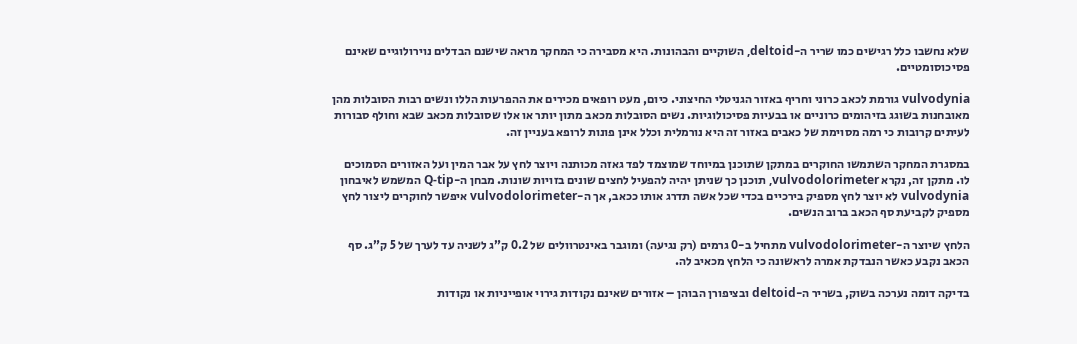שלא נחשבו כלל רגישים כמו שריר ה-deltoid, השוקיים והבהונות. היא מסבירה כי המחקר מראה שישנם הבדלים נוירולוגיים שאינם פסיכוסומטיים.

vulvodynia גורמת לכאב כרוני וחריף באזור הגניטלי החיצוני. כיום, מעט רופאים מכירים את ההפרעות הללו ונשים רבות הסובלות מהן מאובחנות בשוגג בזיהומים כרוניים או בבעיות פסיכולוגיות. נשים הסובלות מכאב מתון יותר או אלו שסובלות מכאב שבא וחולף סבורות לעיתים קרובות כי רמה מסוימת של כאבים באזור זה היא נורמלית וכלל אינן פונות לרופא בעניין זה.

במסגרת המחקר השתמשו החוקרים במתקן שתוכנן במיוחד שמוצמד לפד גאזה מכותנה ויוצר לחץ על אבר המין ועל האזורים הסמוכים לו. מתקן זה, נקרא vulvodolorimeter, תוכנן כך שניתן יהיה להפעיל לחצים שונים בזויות שונות. מבחן ה-Q-tip המשמש לאיבחון vulvodynia לא יוצר לחץ מספיק בירכיים בכדי שכל אשה תדרג אותו ככאב, אך ה-vulvodolorimeter איפשר לחוקרים ליצור לחץ מספיק לקביעת סף הכאב ברוב הנשים.

הלחץ שיוצר ה-vulvodolorimeter מתחיל ב-0 גרמים (רק נגיעה) ומוגבר באינטרוולים של 0.2 ק”ג לשניה עד לערך של 5 ק”ג. סף הכאב נקבע כאשר הנבדקת אמרה לראשונה כי הלחץ מכאיב לה.

בדיקה דומה נערכה בשוק, בשריר ה-deltoid ובציפורן הבוהן – אזורים שאינם נקודות גירוי אופייניות או נקודות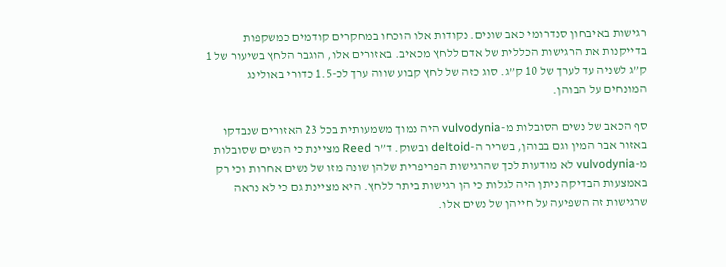רגישות באיבחון סנדרומי כאב שונים. נקודות אלו הוכחו במחקרים קודמים כמשקפות בדייקנות את הרגישות הכללית של אדם ללחץ מכאיב. באזורים אלו, הוגבר הלחץ בשיעור של 1 ק”ג לשניה עד לערך של 10 ק”ג. סוג כזה של לחץ קבוע שווה ערך לכ-1.5 כדורי באולינג המונחים על הבוהן.

סף הכאב של נשים הסובלות מ-vulvodynia היה נמוך משמעותית בכל 23 האזורים שנבדקו באזור אבר המין וגם בבוהן, בשריר ה-deltoid ובשוק. ד”ר Reed מציינת כי הנשים שסובלות מ-vulvodynia לא מודעות לכך שהרגישות הפריפרית שלהן שונה מזו של נשים אחרות וכי רק באמצעות הבדיקה ניתן היה לגלות כי הן רגישות ביתר ללחץ. היא מציינת גם כי לא נראה שרגישות זה השפיעה על חייהן של נשים אלו.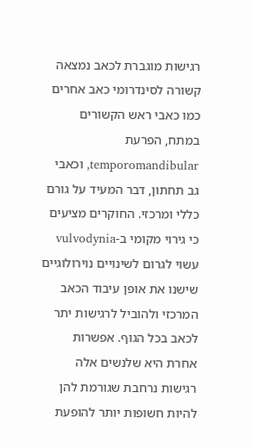רגישות מוגברת לכאב נמצאה קשורה לסינדרומי כאב אחרים כמו כאבי ראש הקשורים במתח, הפרעת temporomandibular, וכאבי גב תחתון, דבר המעיד על גורם כללי ומרכזי. החוקרים מציעים כי גירוי מקומי ב-vulvodynia עשוי לגרום לשינויים נוירולוגיים שישנו את אופן עיבוד הכאב המרכזי ולהוביל לרגישות יתר לכאב בכל הגוף. אפשרות אחרת היא שלנשים אלה רגישות נרחבת שגורמת להן להיות חשופות יותר להופעת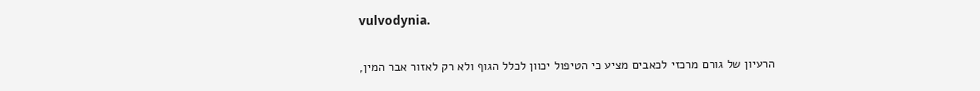vulvodynia.

הרעיון של גורם מרכזי לכאבים מציע כי הטיפול יכוון לכלל הגוף ולא רק לאזור אבר המין,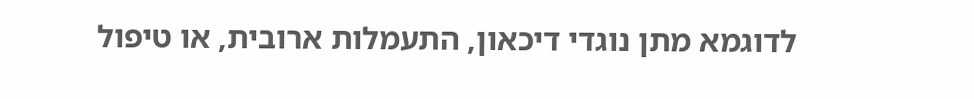לדוגמא מתן נוגדי דיכאון, התעמלות ארובית, או טיפול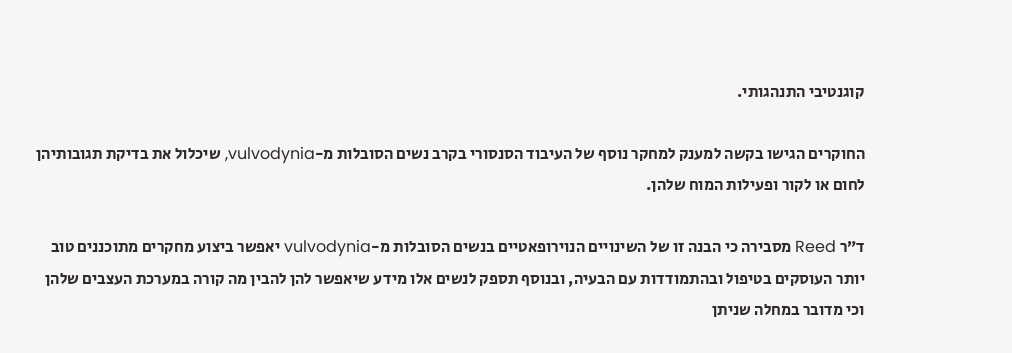קוגנטיבי התנהגותי.

החוקרים הגישו בקשה למענק למחקר נוסף של העיבוד הסנסורי בקרב נשים הסובלות מ-vulvodynia, שיכלול את בדיקת תגובותיהן לחום או לקור ופעילות המוח שלהן.

ד”ר Reed מסבירה כי הבנה זו של השינויים הנוירופאטיים בנשים הסובלות מ-vulvodynia יאפשר ביצוע מחקרים מתוכננים טוב יותר העוסקים בטיפול ובהתמודדות עם הבעיה, ובנוסף תספק לנשים אלו מידע שיאפשר להן להבין מה קורה במערכת העצבים שלהן וכי מדובר במחלה שניתן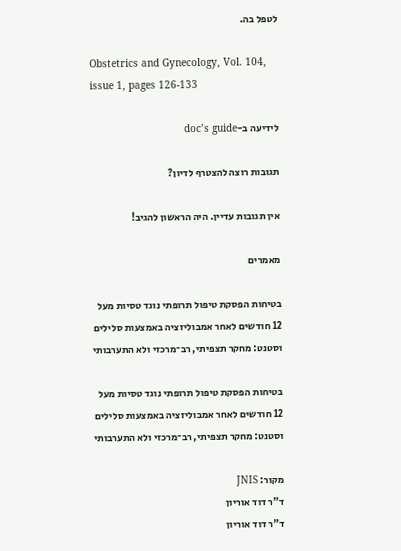לטפל בה.

Obstetrics and Gynecology, Vol. 104, issue 1, pages 126-133

לידיעה ב-doc’s guide

תגובות רוצה להצטרף לדיון?

אין תגובות עדיין. היה הראשון להגיב!

מאמרים

בטיחות הפסקת טיפול תרופתי נוגד טסיות מעל 12 חודשים לאחר אמבוליזציה באמצעות סלילים וסטנט: מחקר תצפיתי, רב־מרכזי ולא התערבותי

בטיחות הפסקת טיפול תרופתי נוגד טסיות מעל 12 חודשים לאחר אמבוליזציה באמצעות סלילים וסטנט: מחקר תצפיתי, רב־מרכזי ולא התערבותי

מקור: JNIS
ד"ר דוד אוריון
ד"ר דוד אוריון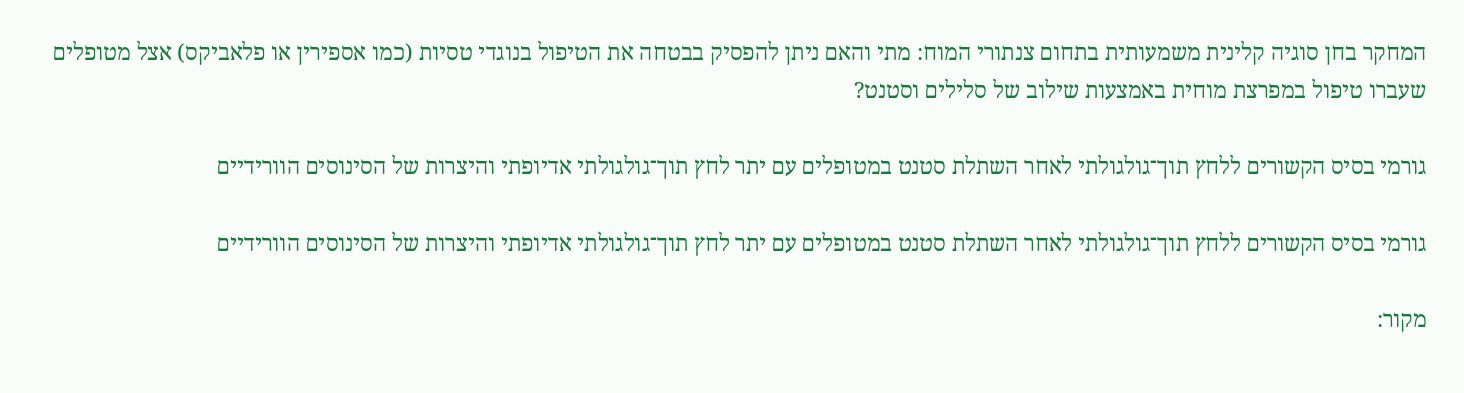המחקר בחן סוגיה קלינית משמעותית בתחום צנתורי המוח: מתי והאם ניתן להפסיק בבטחה את הטיפול בנוגדי טסיות (כמו אספירין או פלאביקס) אצל מטופלים שעברו טיפול במפרצת מוחית באמצעות שילוב של סלילים וסטנט?

גורמי בסיס הקשורים ללחץ תוך־גולגולתי לאחר השתלת סטנט במטופלים עם יתר לחץ תוך־גולגולתי אדיופתי והיצרות של הסינוסים הוורידיים

גורמי בסיס הקשורים ללחץ תוך־גולגולתי לאחר השתלת סטנט במטופלים עם יתר לחץ תוך־גולגולתי אדיופתי והיצרות של הסינוסים הוורידיים

מקור: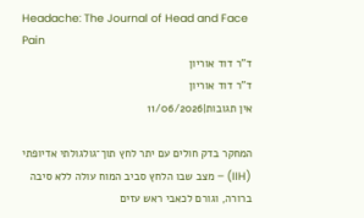Headache: The Journal of Head and Face Pain
ד"ר דוד אוריון
ד"ר דוד אוריון
אין תגובות|11/06/2026

המחקר בדק חולים עם יתר לחץ תוך־גולגולתי אדיופתי (IIH) – מצב שבו הלחץ סביב המוח עולה ללא סיבה ברורה, וגורם לכאבי ראש עזים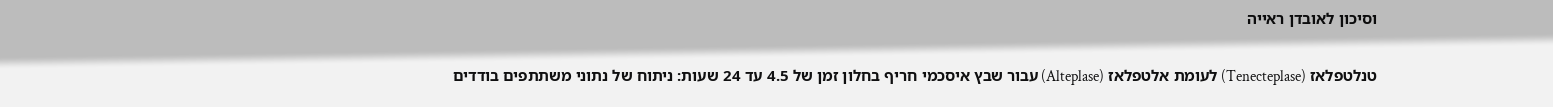וסיכון לאובדן ראייה

טנלטפלאז (Tenecteplase) לעומת אלטפלאז (Alteplase) עבור שבץ איסכמי חריף בחלון זמן של 4.5 עד 24 שעות: ניתוח של נתוני משתתפים בודדים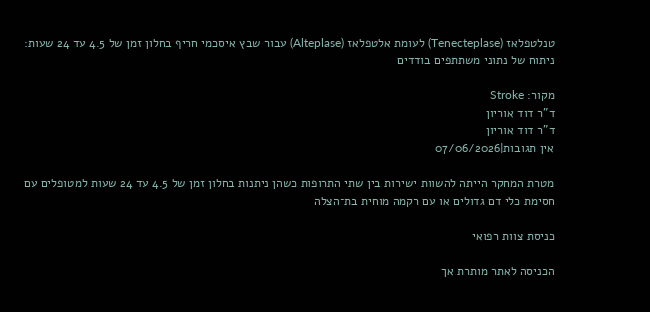טנלטפלאז (Tenecteplase) לעומת אלטפלאז (Alteplase) עבור שבץ איסכמי חריף בחלון זמן של 4.5 עד 24 שעות: ניתוח של נתוני משתתפים בודדים

מקור: Stroke
ד"ר דוד אוריון
ד"ר דוד אוריון
אין תגובות|07/06/2026

מטרת המחקר הייתה להשוות ישירות בין שתי התרופות כשהן ניתנות בחלון זמן של 4.5 עד 24 שעות למטופלים עם חסימת כלי דם גדולים או עם רקמה מוחית בת־הצלה

כניסת צוות רפואי

הכניסה לאתר מותרת אך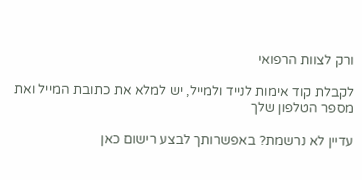ורק לצוות הרפואי

לקבלת קוד אימות לנייד ולמייל, יש למלא את כתובת המייל ואת מספר הטלפון שלך

עדיין לא נרשמת? באפשרותך לבצע רישום כאן